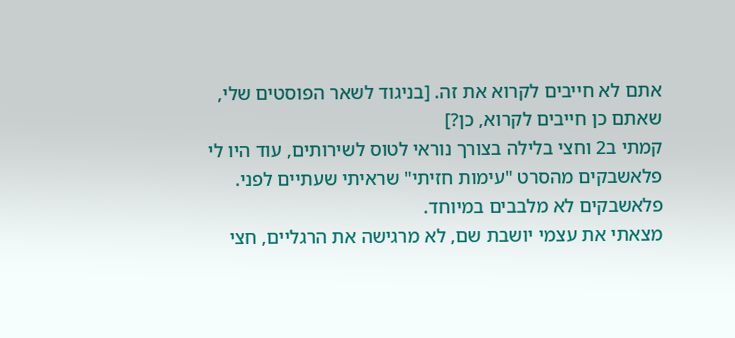אתם לא חייבים לקרוא את זה. [בניגוד לשאר הפוסטים שלי, שאתם כן חייבים לקרוא, כן?]
קמתי ב2 וחצי בלילה בצורך נוראי לטוס לשירותים, עוד היו לי פלאשבקים מהסרט "עימות חזיתי" שראיתי שעתיים לפני. פלאשבקים לא מלבבים במיוחד.
מצאתי את עצמי יושבת שם, לא מרגישה את הרגליים, חצי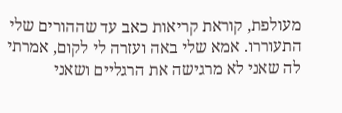מעולפת, קוראת קריאות כאב עד שההורים שלי התעוררו. אמא שלי באה ועזרה לי לקום, אמרתי לה שאני לא מרגישה את הרגליים ושאני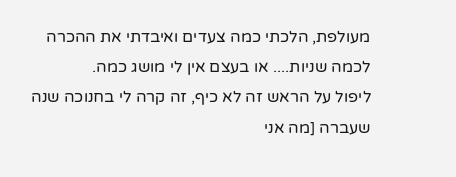מעולפת, הלכתי כמה צעדים ואיבדתי את ההכרה לכמה שניות.... או בעצם אין לי מושג כמה.
ליפול על הראש זה לא כיף, זה קרה לי בחנוכה שנה שעברה [מה אני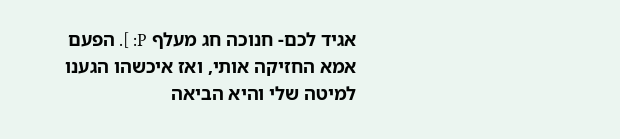אגיד לכם- חנוכה חג מעלף P: ]. הפעם אמא החזיקה אותי, ואז איכשהו הגענו למיטה שלי והיא הביאה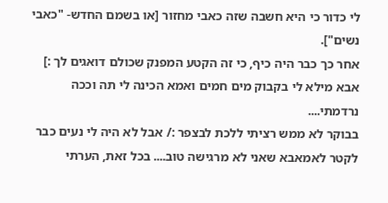לי כדור כי היא חשבה שזה כאבי מחזור [או בשמם החדש- "כאבי נשים"].
אחר כך כבר היה כיף, כי זה הקטע המפנק שכולם דואגים לך :] אבא מילא לי בקבוק מים חמים ואמא הכינה לי תה וככה נרדמתי....
בבוקר לא ממש רציתי ללכת לבצפר :/ אבל לא היה לי נעים כבר לקטר לאמאבא שאני לא מרגישה טוב.... בכל זאת, הערתי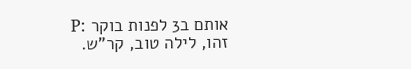אותם ב3 לפנות בוקר :P
זהו, לילה טוב, קר"ש.